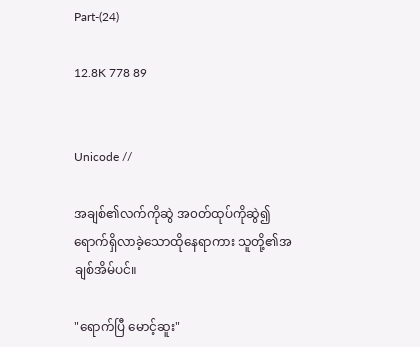Part-(24)

12.8K 778 89


Unicode //

အချစ်၏လက်ကိုဆွဲ အ၀တ်ထုပ်ကိုဆွဲ၍ ရောက်ရှိလာခဲ့သောထိုနေရာကား သူတို့၏အချစ်အိမ်ပင်။

"ရောက်ပြီ မောင့်ဆူး"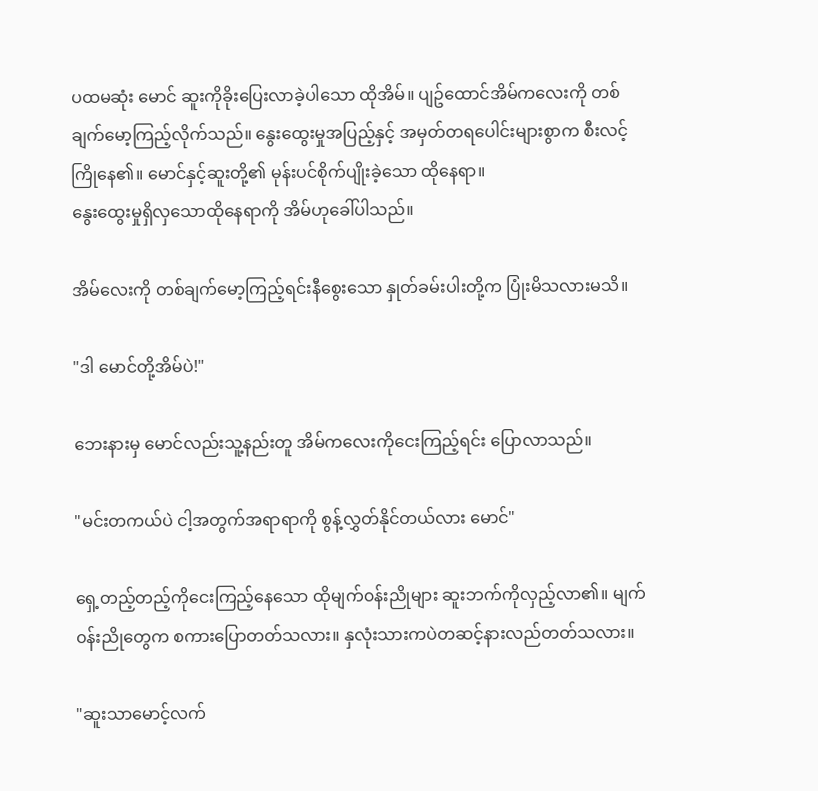ပထမဆုံး မောင် ဆူးကိုခိုးပြေးလာခဲ့ပါသော ထိုအိမ်။ ပျဥ်ထောင်အိမ်ကလေးကို တစ်ချက်မော့ကြည့်လိုက်သည်။ နွေးထွေးမှုအပြည့်နှင့် အမှတ်တရပေါင်းများစွာက စီးလင့်ကြိုနေ၏။ မောင်နှင့်ဆူးတို့၏ မုန်းပင်စိုက်ပျိုးခဲ့သော ထိုနေရာ။
နွေးထွေးမှုရှိလှသောထိုနေရာကို အိမ်ဟုခေါ်ပါသည်။

အိမ်လေးကို တစ်ချက်မော့ကြည့်ရင်းနီစွေးသော နှုတ်ခမ်းပါးတို့က ပြုံးမိသလားမသိ။

"ဒါ မောင်တို့အိမ်ပဲ!"

ဘေးနားမှ မောင်လည်းသူ့နည်းတူ အိမ်ကလေးကိုငေးကြည့်ရင်း ပြောလာသည်။

"မင်းတကယ်ပဲ ငါ့အတွက်အရာရာကို စွန့်လွှတ်နိုင်တယ်လား မောင်"

ရှေ့တည့်တည့်ကိုငေးကြည့်နေသော ထိုမျက်၀န်းညိုများ ဆူးဘက်ကိုလှည့်လာ၏။ မျက်၀န်းညိုတွေက စကားပြောတတ်သလား။ နှလုံးသားကပဲတဆင့်နားလည်တတ်သလား။

"ဆူးသာမောင့်လက်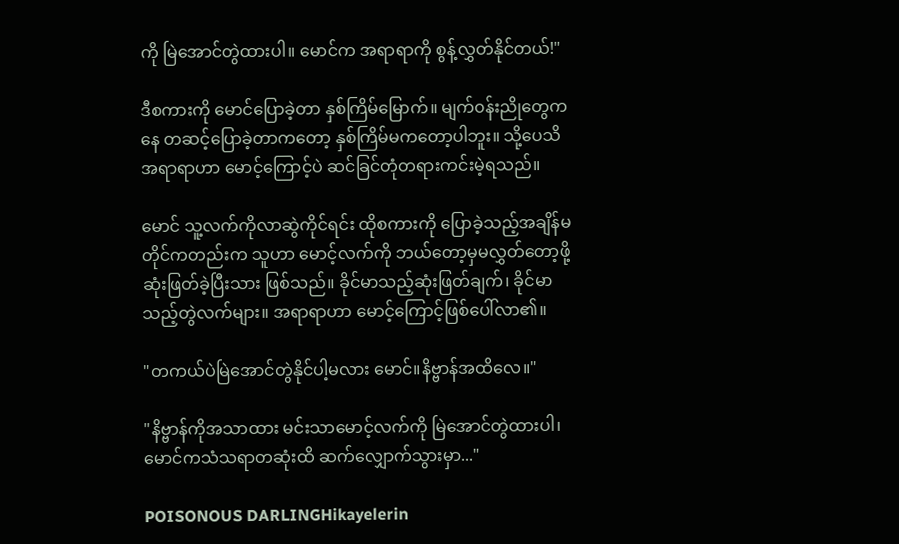ကို မြဲအောင်တွဲထားပါ။ မောင်က အရာရာကို စွန့်လွှတ်နိုင်တယ်!"

ဒီစကားကို မောင်ပြောခဲ့တာ နှစ်ကြိမ်မြောက်။ မျက်၀န်းညိုတွေကနေ တဆင့်ပြောခဲ့တာကတော့ နှစ်ကြိမ်မကတော့ပါဘူး။ သို့ပေသိ အရာရာဟာ မောင့်ကြောင့်ပဲ ဆင်ခြင်တုံတရားကင်းမဲ့ရသည်။

မောင် သူ့လက်ကိုလာဆွဲကိုင်ရင်း ထိုစကားကို ပြောခဲ့သည့်အချိန်မတိုင်ကတည်းက သူဟာ မောင့်လက်ကို ဘယ်တော့မှမလွှတ်တော့ဖို့ ဆုံးဖြတ်ခဲ့ပြီးသား ဖြစ်သည်။ ခိုင်မာသည့်ဆုံးဖြတ်ချက်၊ ခိုင်မာသည့်တွဲလက်များ။ အရာရာဟာ မောင့်ကြောင့်ဖြစ်ပေါ်လာ၏။

"တကယ်ပဲမြဲအောင်တွဲနိုင်ပါ့မလား မောင်။နိဗ္ဗာန်အထိလေ။"

"နိဗ္ဗာန်ကိုအသာထား မင်းသာမောင့်လက်ကို မြဲအောင်တွဲထားပါ၊ မောင်ကသံသရာတဆုံးထိ ဆက်လျှောက်သွားမှာ..."

POISONOUS DARLINGHikayelerin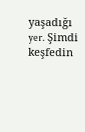yaşadığı yer. Şimdi keşfedin